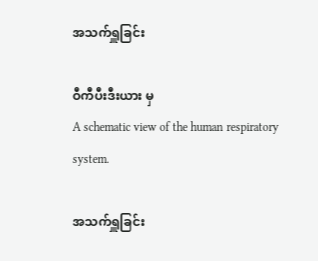အသက်ရှူခြင်း

ဝီကီပီးဒီးယား မှ
A schematic view of the human respiratory system.

အသက်ရှူခြင်း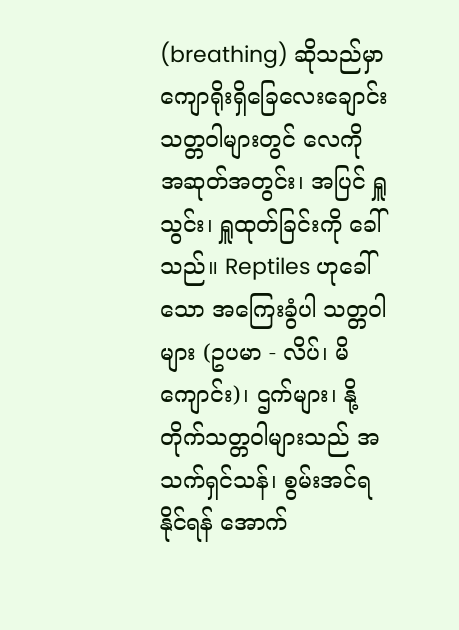(breathing) ဆိုသည်မှာ ကျောရိုးရှိခြေလေးချောင်း သတ္တဝါများတွင် လေကို အဆုတ်အတွင်း၊ အပြင် ရှူသွင်း၊ ရှူထုတ်ခြင်းကို ခေါ်သည်။ Reptiles ဟုခေါ်သော အကြေးခွံပါ သတ္တဝါများ (ဥပမာ - လိပ်၊ မိကျောင်း)၊ ဌက်များ၊ နို့တိုက်သတ္တဝါများသည် အသက်ရှင်သန်၊ စွမ်းအင်ရနိုင်ရန် အောက်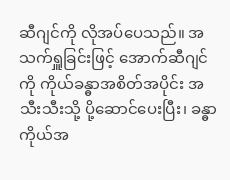ဆီဂျင်ကို လိုအပ်ပေသည်။ အသက်ရှူခြင်းဖြင့် အောက်ဆီဂျင်ကို ကိုယ်ခန္ဓာအစိတ်အပိုင်း အသီးသီးသို့ ပို့ဆောင်ပေးပြီး၊ ခန္ဓာကိုယ်အ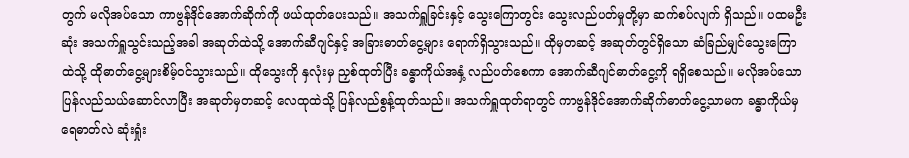တွက် မလိုအပ်သော ကာဗွန်ဒိုင်အောက်ဆိုက်ကို ဖယ်ထုတ်ပေးသည်။ အသက်ရှူခြင်းနှင့် သွေးကြောတွင်း သွေးလည်ပတ်မှုတို့မှာ ဆက်စပ်လျက် ရှိသည်။ ပထမဦးဆုံး အသက်ရှူသွင်းသည့်အခါ အဆုတ်ထဲသို့ အောက်ဆီဂျင်နှင့် အခြားဓာတ်ငွေ့များ ရောက်ရှိသွားသည်။ ထိုမှတဆင့် အဆုတ်တွင်ရှိသော ဆံခြည်မျှင်သွေးကြောထဲသို့ ထိုဓာတ်ငွေ့များစိမ့်ဝင်သွားသည်။ ထိုသွေးကို နှလုံးမှ ညှစ်ထုတ်ပြီး ခန္ဓာကိုယ်အနှံ့ လည်ပတ်စေကာ အောက်ဆီဂျင်ဓာတ်ငွေ့ကို ရရှိစေသည်။ မလိုအပ်သော ပြန်လည်သယ်ဆောင်လာပြီး အဆုတ်မှတဆင့် လေထုထဲသို့ ပြန်လည်စွန့်ထုတ်သည်။ အသက်ရှူထုတ်ရာတွင် ကာဗွန်ဒိုင်အောက်ဆိုက်ဓာတ်ငွေ့သာမက ခန္ဓာကိုယ်မှ ရေဓာတ်လဲ ဆုံးရှုံး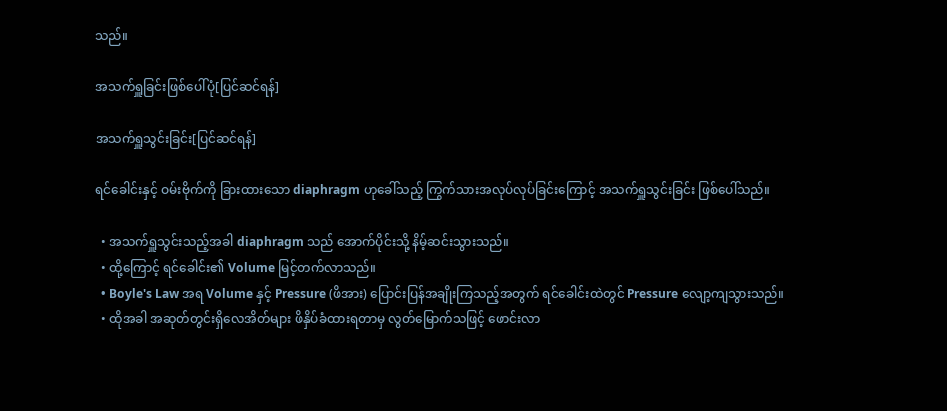သည်။

အသက်ရှူခြင်းဖြစ်ပေါ်ပုံ[ပြင်ဆင်ရန်]

အသက်ရှူသွင်းခြင်း[ပြင်ဆင်ရန်]

ရင်ခေါင်းနှင့် ဝမ်းဗိုက်ကို ခြားထားသော diaphragm ဟုခေါ်သည့် ကြွက်သားအလုပ်လုပ်ခြင်းကြောင့် အသက်ရှူသွင်းခြင်း ဖြစ်ပေါ်သည်။

  • အသက်ရှူသွင်းသည့်အခါ diaphragm သည် အောက်ပိုင်းသို့ နိမ့်ဆင်းသွားသည်။
  • ထို့ကြောင့် ရင်ခေါင်း၏ Volume မြင့်တက်လာသည်။
  • Boyle's Law အရ Volume နှင့် Pressure (ဖိအား) ပြောင်းပြန်အချိုးကြသည့်အတွက် ရင်ခေါင်းထဲတွင် Pressure လျော့ကျသွားသည်။
  • ထိုအခါ အဆုတ်တွင်းရှိလေအိတ်များ ဖိနှိပ်ခံထားရတာမှ လွတ်မြောက်သဖြင့် ဖောင်းလာ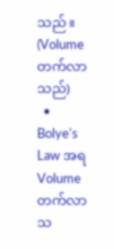သည်။ (Volume တက်လာသည်)
  • Bolye's Law အရ Volume တက်လာသ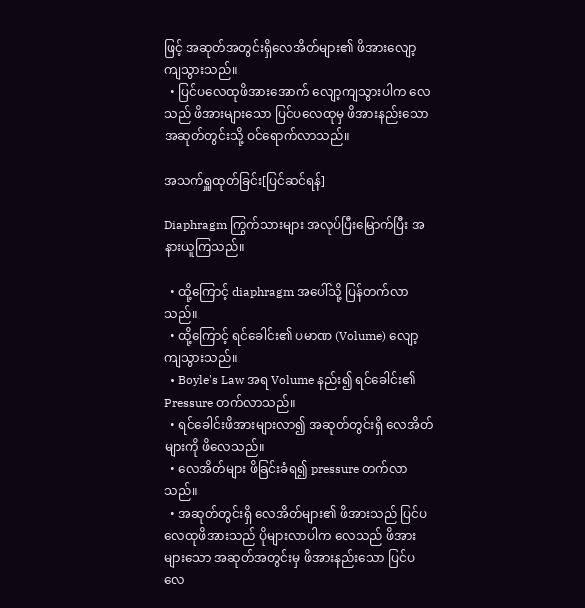ဖြင့် အဆုတ်အတွင်းရှိလေအိတ်များ၏ ဖိအားလျော့ကျသွားသည်။
  • ပြင်ပလေထုဖိအားအောက် လျော့ကျသွားပါက လေသည် ဖိအားများသော ပြင်ပလေထုမှ ဖိအားနည်းသော အဆုတ်တွင်းသို့ ဝင်ရောက်လာသည်။

အသက်ရှူထုတ်ခြင်း[ပြင်ဆင်ရန်]

Diaphragm ကြွက်သားများ အလုပ်ပြီးမြောက်ပြီး အနားယူကြသည်။

  • ထို့ကြောင့် diaphragm အပေါ်သို့ ပြန်တက်လာသည်။
  • ထို့ကြောင့် ရင်ခေါင်း၏ ပမာဏ (Volume) လျော့ကျသွားသည်။
  • Boyle's Law အရ Volume နည်း၍ ရင်ခေါင်း၏ Pressure တက်လာသည်။
  • ရင်ခေါင်းဖိအားများလာ၍ အဆုတ်တွင်းရှိ လေအိတ်များကို ဖိလေသည်။
  • လေအိတ်များ ဖိခြင်းခံရ၍ pressure တက်လာသည်။
  • အဆုတ်တွင်းရှိ လေအိတ်များ၏ ဖိအားသည် ပြင်ပလေထုဖိအားသည် ပိုများလာပါက လေသည် ဖိအားများသော အဆုတ်အတွင်းမှ ဖိအားနည်းသော ပြင်ပလေ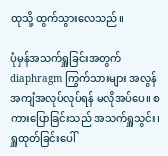ထုသို့ ထွက်သွားလေသည်။

ပုံမှန်အသက်ရှူခြင်းအတွက် diaphragm ကြွက်သားများ အလွန်အကျံအလုပ်လုပ်ရန် မလိုအပ်ပေ။ စကားပြောခြင်းသည် အသက်ရှူသွင်း၊ ရှူထုတ်ခြင်းပေါ်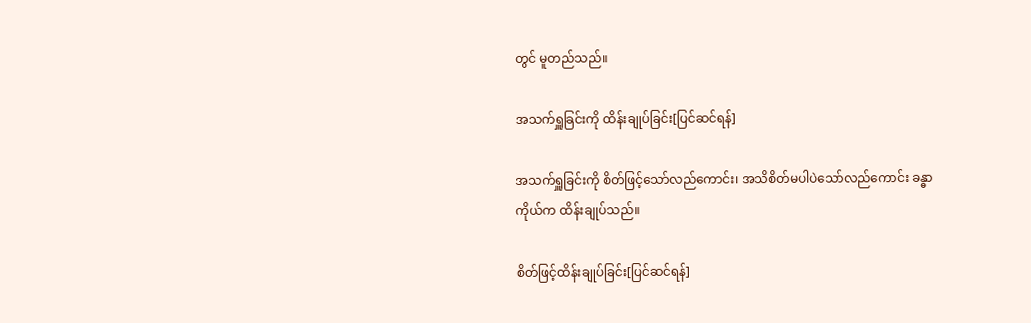တွင် မူတည်သည်။

အသက်ရှူခြင်းကို ထိန်းချုပ်ခြင်း[ပြင်ဆင်ရန်]

အသက်ရှူခြင်းကို စိတ်ဖြင့်သော်လည်ကောင်း၊ အသိစိတ်မပါပဲသော်လည်ကောင်း ခန္ဓာကိုယ်က ထိန်းချုပ်သည်။

စိတ်ဖြင့်ထိန်းချုပ်ခြင်း[ပြင်ဆင်ရန်]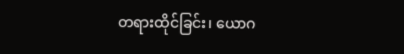တရားထိုင်ခြင်း၊ ယောဂ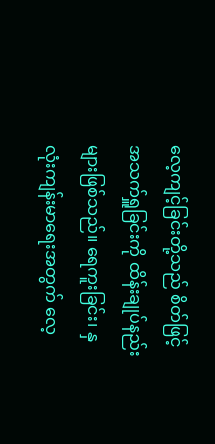လေ့ကျင့်ခြင်းတို့သည် စိတ်ဖြင့်အသက်ရှူခြင်းကို ထိန်းချုပ်နည်းများဖြစ်သည်။ ရေကူးခြင်း၊ နှလုံးကျန်းမာရေးအတွက် လေ့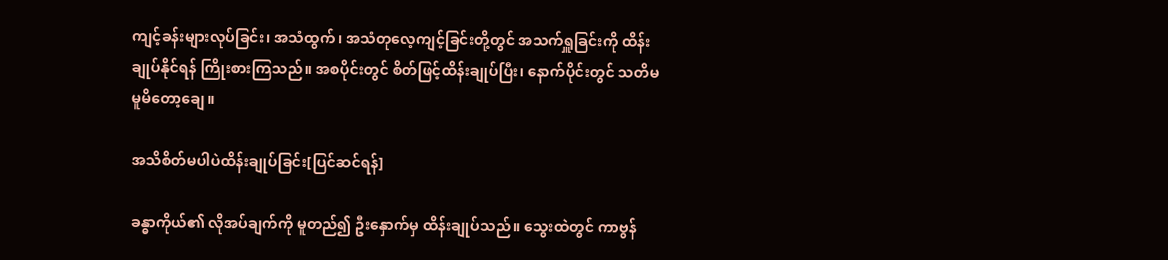ကျင့်ခန်းများလုပ်ခြင်း၊ အသံထွက်၊ အသံတုလေ့ကျင့်ခြင်းတို့တွင် အသက်ရှူခြင်းကို ထိန်းချုပ်နိုင်ရန် ကြိုးစားကြသည်။ အစပိုင်းတွင် စိတ်ဖြင့်ထိန်းချုပ်ပြီး၊ နောက်ပိုင်းတွင် သတိမမူမိတော့ချေ။

အသိစိတ်မပါပဲထိန်းချုပ်ခြင်း[ပြင်ဆင်ရန်]

ခန္ဓာကိုယ်၏ လိုအပ်ချက်ကို မူတည်၍ ဦးနှောက်မှ ထိန်းချုပ်သည်။ သွေးထဲတွင် ကာဗွန်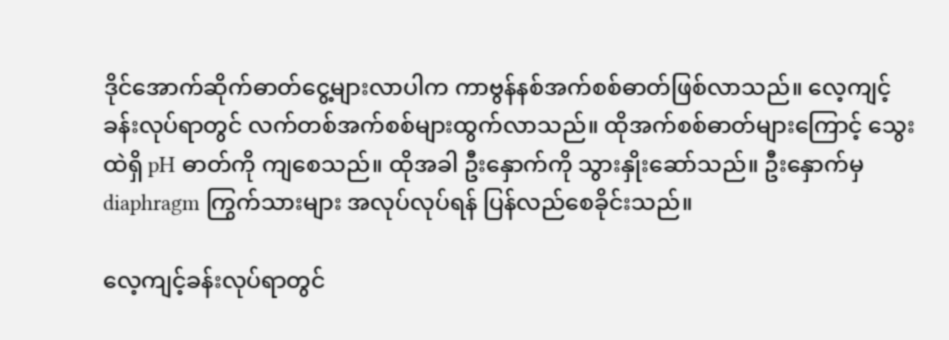ဒိုင်အောက်ဆိုက်ဓာတ်ငွေ့များလာပါက ကာဗွန်နစ်အက်စစ်ဓာတ်ဖြစ်လာသည်။ လေ့ကျင့်ခန်းလုပ်ရာတွင် လက်တစ်အက်စစ်များထွက်လာသည်။ ထိုအက်စစ်ဓာတ်များကြောင့် သွေးထဲရှိ pH ဓာတ်ကို ကျစေသည်။ ထိုအခါ ဦးနှောက်ကို သွားနှိုးဆော်သည်။ ဦးနှောက်မှ diaphragm ကြွက်သားများ အလုပ်လုပ်ရန် ပြန်လည်စေခိုင်းသည်။

လေ့ကျင့်ခန်းလုပ်ရာတွင်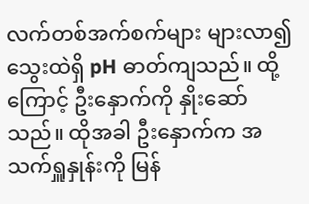လက်တစ်အက်စက်များ များလာ၍ သွေးထဲရှိ pH ဓာတ်ကျသည်။ ထို့ကြောင့် ဦးနှောက်ကို နှိုးဆော်သည်။ ထိုအခါ ဦးနှောက်က အသက်ရှူနှုန်းကို မြန်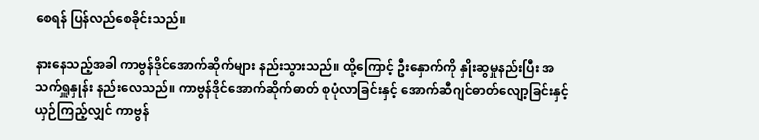စေရန် ပြန်လည်စေခိုင်းသည်။

နားနေသည့်အခါ ကာဗွန်ဒိုင်အောက်ဆိုက်များ နည်းသွားသည်။ ထို့ကြောင့် ဦးနှောက်ကို နှိုးဆွမှုနည်းပြီး အသက်ရှူနှုန်း နည်းလေသည်။ ကာဗွန်ဒိုင်အောက်ဆိုက်ဓာတ် စုပုံလာခြင်းနှင့် အောက်ဆီဂျင်ဓာတ်လျော့ခြင်းနှင့် ယှဉ်ကြည့်လျှင် ကာဗွန်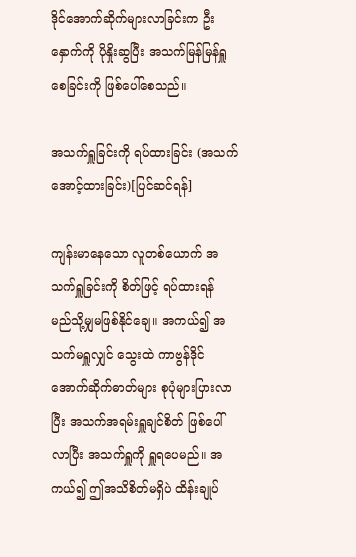ဒိုင်အောက်ဆိုက်များလာခြင်းက ဦးနှောက်ကို ပိုနှိုးဆွပြီး အသက်မြန်မြန်ရှူစေခြင်းကို ဖြစ်ပေါ်စေသည်။

အသက်ရှူခြင်းကို ရပ်ထားခြင်း (အသက်အောင့်ထားခြင်း)[ပြင်ဆင်ရန်]

ကျန်းမာနေသော လူတစ်ယောက် အသက်ရှူခြင်းကို စိတ်ဖြင့် ရပ်ထားရန် မည်သို့မျှမဖြစ်နိုင်ချေ။ အကယ်၍ အသက်မရှူလျှင် သွေးထဲ ကာဗွန်ဒိုင်အောက်ဆိုက်ဓာတ်များ စုပုံများပြားလာပြီး အသက်အရမ်းရှူချင်စိတ် ဖြစ်ပေါ်လာပြီး အသက်ရှူကို ရှူရပေမည်။ အကယ်၍ ဤအသိစိတ်မရှိပဲ ထိန်းချုပ်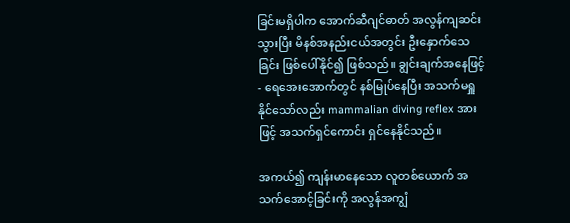ခြင်းမရှိပါက အောက်ဆီဂျင်ဓာတ် အလွန်ကျဆင်းသွားပြီး မိနစ်အနည်းငယ်အတွင်း ဦးနှောက်သေခြင်း ဖြစ်ပေါ်နိုင်၍ ဖြစ်သည်။ ချွင်းချက်အနေဖြင့် - ရေအေးအောက်တွင် နစ်မြုပ်နေပြီး အသက်မရှူနိုင်သော်လည်း mammalian diving reflex အားဖြင့် အသက်ရှင်ကောင်း ရှင်နေနိုင်သည်။

အကယ်၍ ကျန်းမာနေသော လူတစ်ယောက် အသက်အောင့်ခြင်းကို အလွန်အကျွံ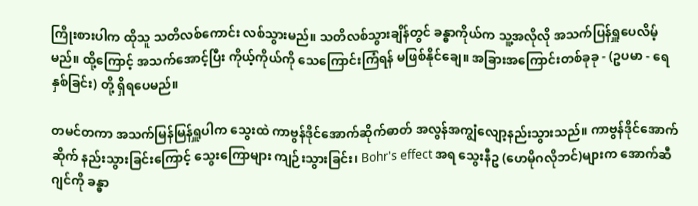ကြိုးစားပါက ထိုသူ သတိလစ်ကောင်း လစ်သွားမည်။ သတိလစ်သွားချိန်တွင် ခန္ဓာကိုယ်က သူ့အလိုလို အသက်ပြန်ရှူပေလိမ့်မည်။ ထို့ကြောင့် အသက်အောင့်ပြီး ကိုယ့်ကိုယ်ကို သေကြောင်းကြံရန် မဖြစ်နိုင်ချေ။ အခြားအကြောင်းတစ်ခုခု - (ဥပမာ - ရေနှစ်ခြင်း) တို့ ရှိရပေမည်။

တမင်တကာ အသက်မြန်မြန်ရှူပါက သွေးထဲ ကာဗွန်ဒိုင်အောက်ဆိုက်ဓာတ် အလွန်အကျွံလျော့နည်းသွားသည်။ ကာဗွန်ဒိုင်အောက်ဆိုက် နည်းသွားခြင်းကြောင့် သွေးကြောများ ကျဉ်းသွားခြင်း၊ Bohr's effect အရ သွေးနီဥ (ဟေမိုဂလိုဘင်)များက အောက်ဆီဂျင်ကို ခန္ဓာ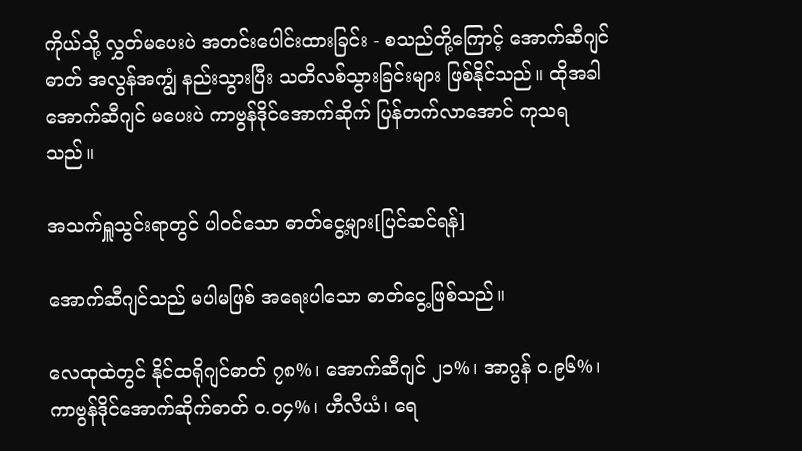ကိုယ်သို့ လွှတ်မပေးပဲ အတင်းပေါင်းထားခြင်း - စသည်တို့ကြောင့် အောက်ဆီဂျင်ဓာတ် အလွန်အကျွံ နည်းသွားပြီး သတိလစ်သွားခြင်းများ ဖြစ်နိုင်သည်။ ထိုအခါ အောက်ဆီဂျင် မပေးပဲ ကာဗွန်ဒိုင်အောက်ဆိုက် ပြန်တက်လာအောင် ကုသရသည်။

အသက်ရှူသွင်းရာတွင် ပါဝင်သော ဓာတ်ငွေ့များ[ပြင်ဆင်ရန်]

အောက်ဆီဂျင်သည် မပါမဖြစ် အရေးပါသော ဓာတ်ငွေ့ဖြစ်သည်။

လေထုထဲတွင် နိုင်ထရိုဂျင်ဓာတ် ၇၈%၊ အောက်ဆီဂျင် ၂၁%၊ အာဂွန် ၀.၉၆%၊ ကာဗွန်ဒိုင်အောက်ဆိုက်ဓာတ် ၀.၀၄%၊ ဟီလီယံ၊ ရေ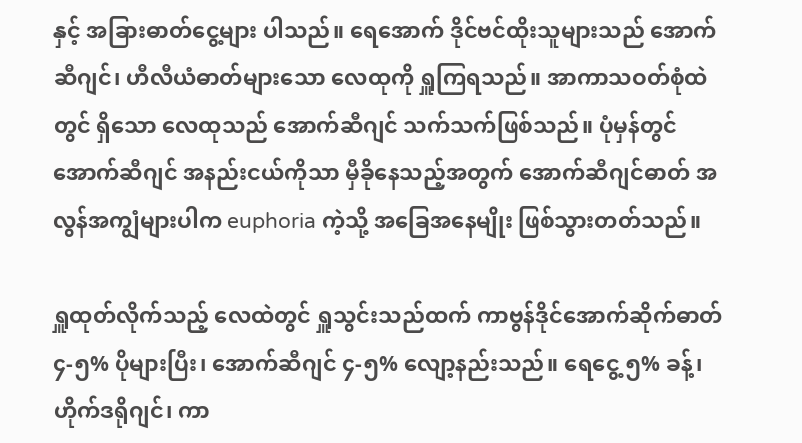နှင့် အခြားဓာတ်ငွေ့များ ပါသည်။ ရေအောက် ဒိုင်ဗင်ထိုးသူများသည် အောက်ဆီဂျင်၊ ဟီလီယံဓာတ်များသော လေထုကို ရှူကြရသည်။ အာကာသဝတ်စုံထဲတွင် ရှိသော လေထုသည် အောက်ဆီဂျင် သက်သက်ဖြစ်သည်။ ပုံမှန်တွင် အောက်ဆီဂျင် အနည်းငယ်ကိုသာ မှီခိုနေသည့်အတွက် အောက်ဆီဂျင်ဓာတ် အလွန်အကျွံများပါက euphoria ကဲ့သို့ အခြေအနေမျိုး ဖြစ်သွားတတ်သည်။

ရှူထုတ်လိုက်သည့် လေထဲတွင် ရှူသွင်းသည်ထက် ကာဗွန်ဒိုင်အောက်ဆိုက်ဓာတ် ၄-၅% ပိုများပြီး၊ အောက်ဆီဂျင် ၄-၅% လျော့နည်းသည်။ ရေငွေ့ ၅% ခန့်၊ ဟိုက်ဒရိုဂျင်၊ ကာ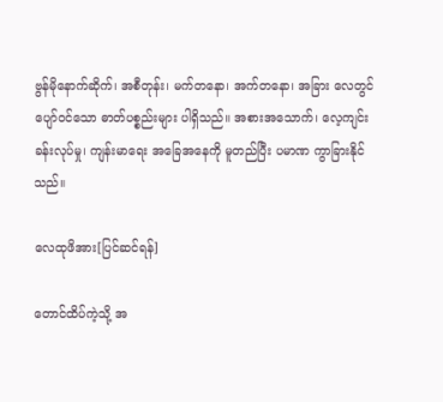ဗွန်မိုနောက်ဆိုက်၊ အစီတုန်း၊ မက်တနော၊ အက်တနော၊ အခြား လေတွင်ပျော်ဝင်သော ဓာတ်ပစ္စည်းများ ပါရှိသည်။ အစားအသောက်၊ လေ့ကျင်းခန်းလုပ်မှု၊ ကျန်းမာရေး အခြေအနေကို မူတည်ပြီး ပမာဏ ကွာခြားနိုင်သည်။

လေထုဖိအား[ပြင်ဆင်ရန်]

တောင်ထိပ်ကဲ့သို့ အ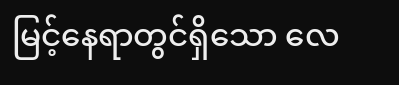မြင့်နေရာတွင်ရှိသော လေ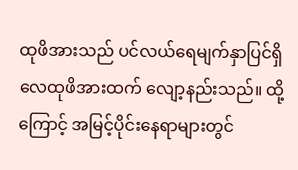ထုဖိအားသည် ပင်လယ်ရေမျက်နှာပြင်ရှိ လေထုဖိအားထက် လျော့နည်းသည်။ ထို့ကြောင့် အမြင့်ပိုင်းနေရာများတွင်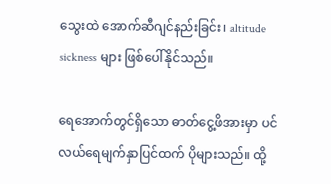သွေးထဲ အောက်ဆီဂျင်နည်းခြင်း၊ altitude sickness များ ဖြစ်ပေါ်နိုင်သည်။

ရေအောက်တွင်ရှိသော ဓာတ်ငွေ့ဖိအားမှာ ပင်လယ်ရေမျက်နှာပြင်ထက် ပိုများသည်။ ထို့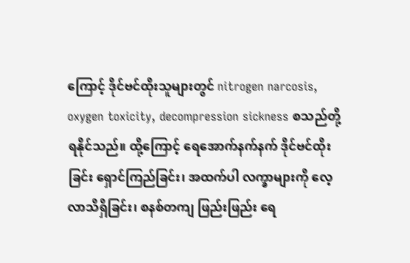ကြောင့် ဒိုင်ဗင်ထိုးသူများတွင် nitrogen narcosis, oxygen toxicity, decompression sickness စသည်တို့ ရနိုင်သည်။ ထို့ကြောင့် ရေအောက်နက်နက် ဒိုင်ဗင်ထိုးခြင်း ရှောင်ကြည်ခြင်း၊ အထက်ပါ လက္ခာများကို လေ့လာသိရှိခြင်း၊ စနစ်တကျ ဖြည်းဖြည်း ရေ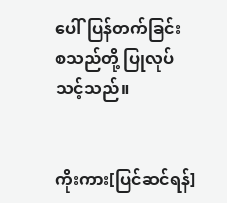ပေါ်ပြန်တက်ခြင်း စသည်တို့ ပြုလုပ်သင့်သည်။


ကိုးကား[ပြင်ဆင်ရန်]